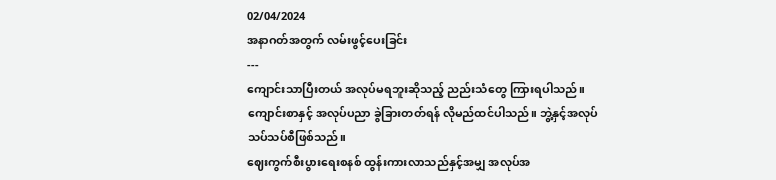02/04/2024
အနာဂတ်အတွက် လမ်းဖွင့်ပေးခြင်း
---
ကျောင်းသာပြီးတယ် အလုပ်မရဘူးဆိုသည့် ညည်းသံတွေ ကြားရပါသည်။ ကျောင်းစာနှင့် အလုပ်ပညာ ခွဲခြားတတ်ရန် လိုမည်ထင်ပါသည်။ ဘွဲ့နှင့်အလုပ် သပ်သပ်စီဖြစ်သည်။
ဈေးကွက်စီးပွားရေးစနစ် ထွန်းကားလာသည်နှင့်အမျှ အလုပ်အ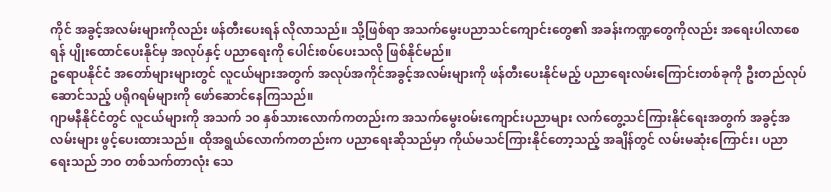ကိုင် အခွင့်အလမ်းများကိုလည်း ဖန်တီးပေးရန် လိုလာသည်။ သို့ဖြစ်ရာ အသက်မွေးပညာသင်ကျောင်းတွေ၏ အခန်းကဏ္ဍတွေကိုလည်း အရေးပါလာစေရန် ပျိုးထောင်ပေးနိုင်မှ အလုပ်နှင့် ပညာရေးကို ပေါင်းစပ်ပေးသလို ဖြစ်နိုင်မည်။
ဥရောပနိုင်ငံ အတော်များများတွင် လူငယ်များအတွက် အလုပ်အကိုင်အခွင့်အလမ်းများကို ဖန်တီးပေးနိုင်မည့် ပညာရေးလမ်းကြောင်းတစ်ခုကို ဦးတည်လုပ်ဆောင်သည့် ပရိုဂရမ်များကို ဖော်ဆောင်နေကြသည်။
ဂျာမနီနိုင်ငံတွင် လူငယ်များကို အသက် ၁၀ နှစ်သားလောက်ကတည်းက အသက်မွေးဝမ်းကျောင်းပညာများ လက်တွေ့သင်ကြားနိုင်ရေးအတွက် အခွင့်အလမ်းများ ဖွင့်ပေးထားသည်။ ထိုအရွယ်လောက်ကတည်းက ပညာရေးဆိုသည်မှာ ကိုယ်မသင်ကြားနိုင်တော့သည့် အချိန်တွင် လမ်းမဆုံးကြောင်း၊ ပညာရေးသည် ဘဝ တစ်သက်တာလုံး သေ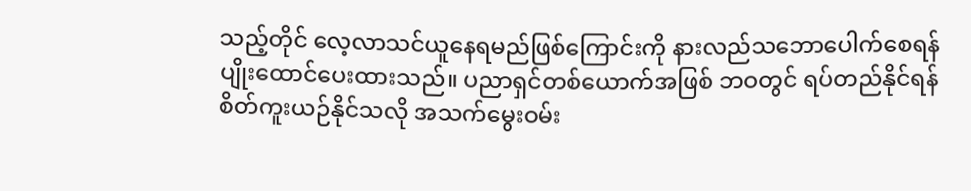သည့်တိုင် လေ့လာသင်ယူနေရမည်ဖြစ်ကြောင်းကို နားလည်သဘောပေါက်စေရန် ပျိုးထောင်ပေးထားသည်။ ပညာရှင်တစ်ယောက်အဖြစ် ဘဝတွင် ရပ်တည်နိုင်ရန် စိတ်ကူးယဉ်နိုင်သလို အသက်မွေးဝမ်း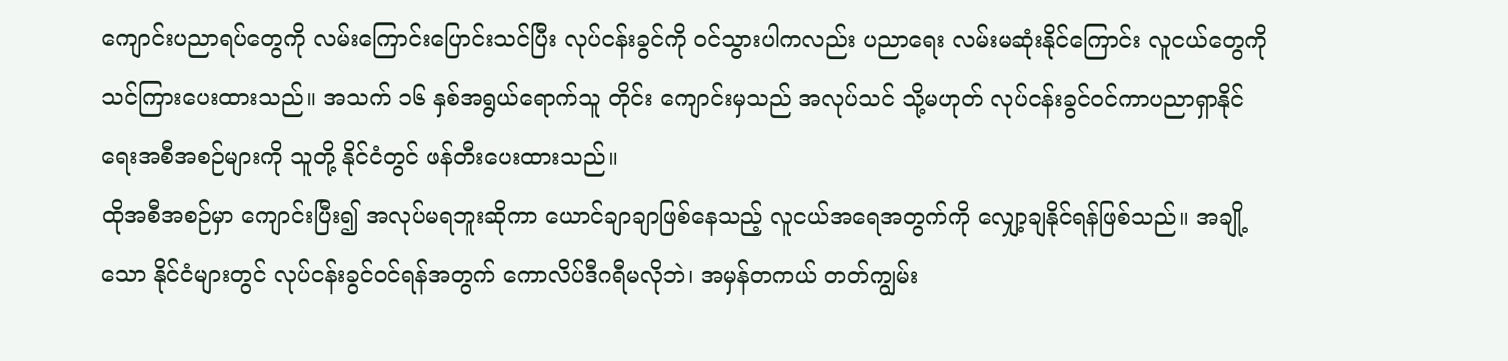ကျောင်းပညာရပ်တွေကို လမ်းကြောင်းပြောင်းသင်ပြီး လုပ်ငန်းခွင်ကို ဝင်သွားပါကလည်း ပညာရေး လမ်းမဆုံးနိုင်ကြောင်း လူငယ်တွေကိုသင်ကြားပေးထားသည်။ အသက် ၁၆ နှစ်အရွယ်ရောက်သူ တိုင်း ကျောင်းမှသည် အလုပ်သင် သို့မဟုတ် လုပ်ငန်းခွင်ဝင်ကာပညာရှာနိုင်ရေးအစီအစဉ်များကို သူတို့ နိုင်ငံတွင် ဖန်တီးပေးထားသည်။
ထိုအစီအစဉ်မှာ ကျောင်းပြီး၍ အလုပ်မရဘူးဆိုကာ ယောင်ချာချာဖြစ်နေသည့် လူငယ်အရေအတွက်ကို လျှော့ချနိုင်ရန်ဖြစ်သည်။ အချို့သော နိုင်ငံများတွင် လုပ်ငန်းခွင်ဝင်ရန်အတွက် ကောလိပ်ဒီဂရီမလိုဘဲ၊ အမှန်တကယ် တတ်ကျွမ်း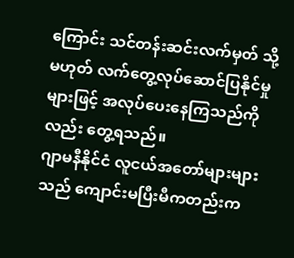ကြောင်း သင်တန်းဆင်းလက်မှတ် သို့မဟုတ် လက်တွေ့လုပ်ဆောင်ပြနိုင်မှုများဖြင့် အလုပ်ပေးနေကြသည်ကိုလည်း တွေ့ရသည်။
ဂျာမနီနိုင်ငံ လူငယ်အတော်များများသည် ကျောင်းမပြီးမီကတည်းက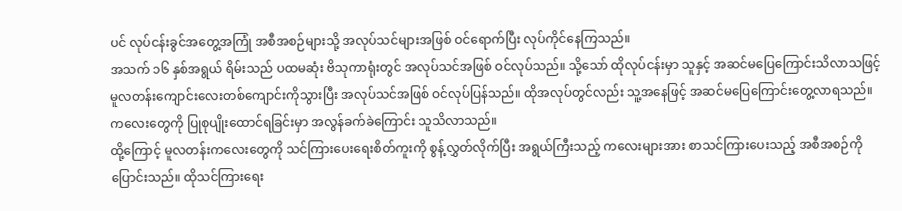ပင် လုပ်ငန်းခွင်အတွေ့အကြုံ အစီအစဉ်များသို့ အလုပ်သင်များအဖြစ် ဝင်ရောက်ပြီး လုပ်ကိုင်နေကြသည်။
အသက် ၁၆ နှစ်အရွယ် ရိမ်းသည် ပထမဆုံး ဗိသုကာရုံးတွင် အလုပ်သင်အဖြစ် ဝင်လုပ်သည်။ သို့သော် ထိုလုပ်ငန်းမှာ သူနှင့် အဆင်မပြေကြောင်းသိလာသဖြင့် မူလတန်းကျောင်းလေးတစ်ကျောင်းကိုသွားပြီး အလုပ်သင်အဖြစ် ဝင်လုပ်ပြန်သည်။ ထိုအလုပ်တွင်လည်း သူ့အနေဖြင့် အဆင်မပြေကြောင်းတွေ့လာရသည်။ ကလေးတွေကို ပြုစုပျိုးထောင်ရခြင်းမှာ အလွန်ခက်ခဲကြောင်း သူသိလာသည်။
ထို့ကြောင့် မူလတန်းကလေးတွေကို သင်ကြားပေးရေးစိတ်ကူးကို စွန့်လွှတ်လိုက်ပြီး အရွယ်ကြီးသည့် ကလေးများအား စာသင်ကြားပေးသည့် အစီအစဉ်ကိုပြောင်းသည်။ ထိုသင်ကြားရေး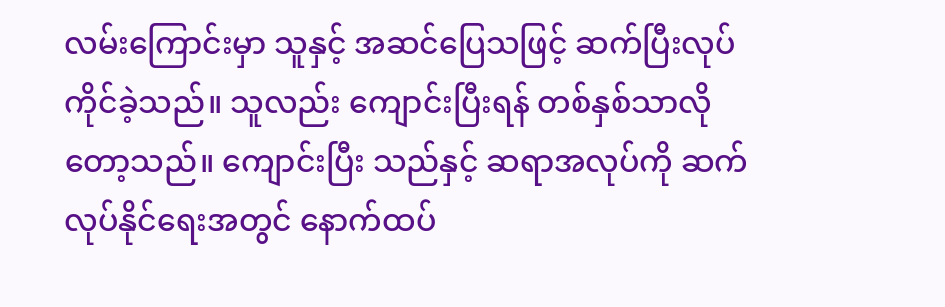လမ်းကြောင်းမှာ သူနှင့် အဆင်ပြေသဖြင့် ဆက်ပြီးလုပ်ကိုင်ခဲ့သည်။ သူလည်း ကျောင်းပြီးရန် တစ်နှစ်သာလိုတော့သည်။ ကျောင်းပြီး သည်နှင့် ဆရာအလုပ်ကို ဆက်လုပ်နိုင်ရေးအတွင် နောက်ထပ်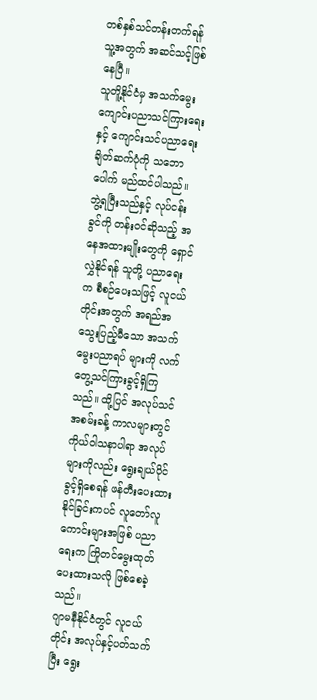တစ်နှစ်သင်တန်းတက်ရန် သူ့အတွက် အဆင်သင့်ဖြစ်နေပြီ။
သူတိူ့နိုင်ငံမှ အသက်မွေးကျောင်းပညာသင်ကြားရေးနှင့် ကျောင်းသင်ပညာရေး ချိတ်ဆက်ပုံကို သဘောပေါက် မည်ထင်ပါသည်။ ဘွဲ့ရပြီးသည်နှင့် လုပ်ငန်းခွင်ကို တန်းဝင်ဆိုသည့် အနေအထားမျိုးတွေကို ရှောင်လွှဲနိုင်ရန် သူတို့ ပညာရေးက စီစဉ်ပေးသဖြင့် လူငယ်တိုင်းအတွက် အရည်အသွေးပြည့်မီသော အသက်မွေးပညာရပ် များကို လက်တွေ့သင်ကြားခွင့်ရှိကြသည်။ ထို့ပြင် အလုပ်သင် အစမ်းခန့် ကာလများတွင် ကိုယ်ဝါသနာပါရာ အလုပ်များကိုလည်း ရွေးချယ်ပိုင်ခွင့်ရှိစေရန် ဖန်တီးပေးထားနိုင်ခြင်းကပင် လူတော်လူကောင်းများအဖြစ် ပညာရေးက ကြိုတင်မွေးထုတ်ပေးထားသလို ဖြစ်စေခဲ့သည်။
ဂျာမနီနိုင်ငံတွင် လူငယ်တိုင်း အလုပ်နှင့်ပတ်သက်ပြီး ရွေး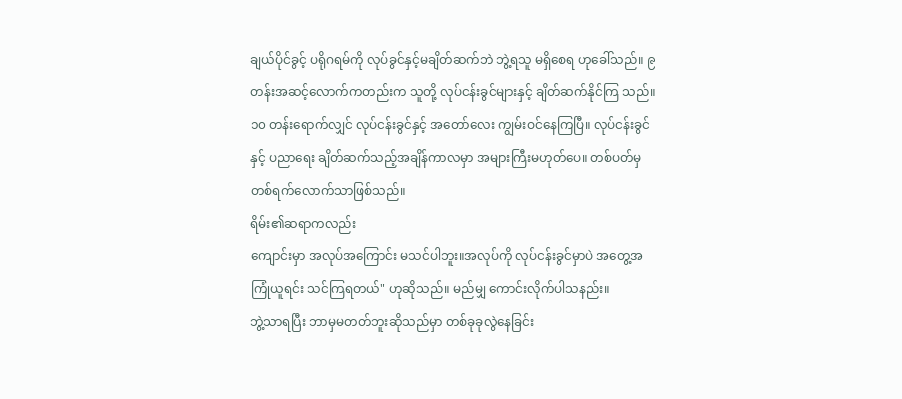ချယ်ပိုင်ခွင့် ပရိုဂရမ်ကို လုပ်ခွင်နှင့်မချိတ်ဆက်ဘဲ ဘွဲ့ရသူ မရှိစေရ ဟုခေါ်သည်။ ၉ တန်းအဆင့်လောက်ကတည်းက သူတို့ လုပ်ငန်းခွင်များနှင့် ချိတ်ဆက်နိုင်ကြ သည်။ ၁၀ တန်းရောက်လျှင် လုပ်ငန်းခွင်နှင့် အတော်လေး ကျွမ်းဝင်နေကြပြီ။ လုပ်ငန်းခွင်နှင့် ပညာရေး ချိတ်ဆက်သည့်အချိန်ကာလမှာ အများကြီးမဟုတ်ပေ။ တစ်ပတ်မှ တစ်ရက်လောက်သာဖြစ်သည်။
ရိမ်း၏ဆရာကလည်း
ကျောင်းမှာ အလုပ်အကြောင်း မသင်ပါဘူး။အလုပ်ကို လုပ်ငန်းခွင်မှာပဲ အတွေ့အကြုံယူရင်း သင်ကြရတယ်" ဟုဆိုသည်။ မည်မျှ ကောင်းလိုက်ပါသနည်း။
ဘွဲ့သာရပြီး ဘာမှမတတ်ဘူးဆိုသည်မှာ တစ်ခုခုလွဲနေခြင်း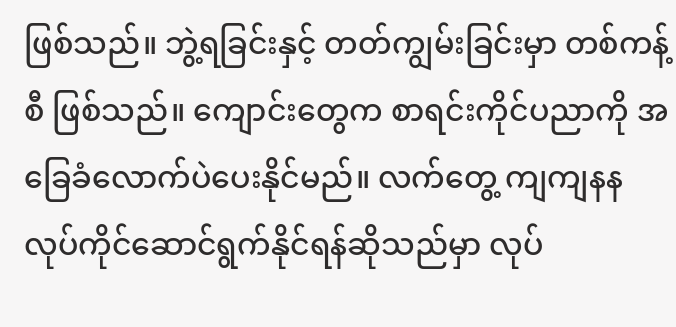ဖြစ်သည်။ ဘွဲ့ရခြင်းနှင့် တတ်ကျွမ်းခြင်းမှာ တစ်ကန့်စီ ဖြစ်သည်။ ကျောင်းတွေက စာရင်းကိုင်ပညာကို အခြေခံလောက်ပဲပေးနိုင်မည်။ လက်တွေ့ ကျကျနန လုပ်ကိုင်ဆောင်ရွက်နိုင်ရန်ဆိုသည်မှာ လုပ်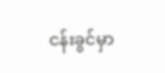ငန်းခွင်မှာ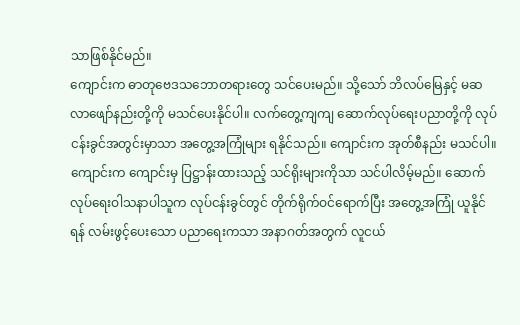သာဖြစ်နိုင်မည်။
ကျောင်းက ဓာတုဗေဒသဘောတရားတွေ သင်ပေးမည်။ သို့သော် ဘိလပ်မြေနှင့် မဆလာဖျော်နည်းတို့ကို မသင်ပေးနိုင်ပါ။ လက်တွေ့ကျကျ ဆောက်လုပ်ရေးပညာတို့ကို လုပ်ငန်းခွင်အတွင်းမှာသာ အတွေ့အကြုံများ ရနိုင်သည်။ ကျောင်းက အုတ်စီနည်း မသင်ပါ။ ကျောင်းက ကျောင်းမှ ပြဋ္ဌာန်းထားသည့် သင်ရိုးများကိုသာ သင်ပါလိမ့်မည်။ ဆောက်လုပ်ရေးဝါသနာပါသူက လုပ်ငန်းခွင်တွင် တိုက်ရိုက်ဝင်ရောက်ပြီး အတွေ့အကြုံ ယူနိုင်ရန် လမ်းဖွင့်ပေးသော ပညာရေးကသာ အနာဂတ်အတွက် လူငယ်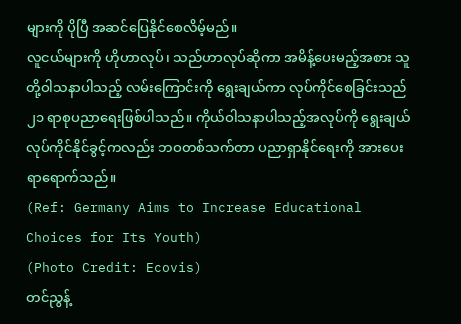များကို ပိုပြီ အဆင်ပြေနိုင်စေလိမ့်မည်။
လူငယ်များကို ဟိုဟာလုပ်၊ သည်ဟာလုပ်ဆိုကာ အမိန့်ပေးမည့်အစား သူတို့ဝါသနာပါသည့် လမ်းကြောင်းကို ရွေးချယ်ကာ လုပ်ကိုင်စေခြင်းသည် ၂၁ ရာစုပညာရေးဖြစ်ပါသည်။ ကိုယ်ဝါသနာပါသည့်အလုပ်ကို ရွေးချယ် လုပ်ကိုင်နိုင်ခွင့်ကလည်း ဘဝတစ်သက်တာ ပညာရှာနိုင်ရေးကို အားပေးရာရောက်သည်။
(Ref: Germany Aims to Increase Educational Choices for Its Youth)
(Photo Credit: Ecovis)
တင်ညွန့်